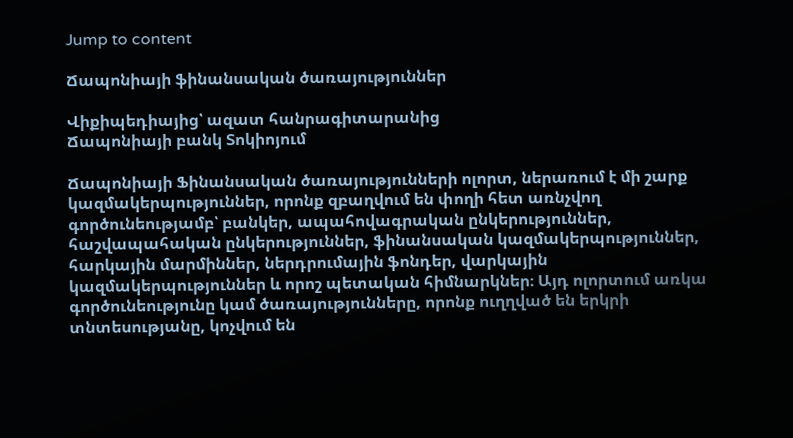Jump to content

Ճապոնիայի ֆինանսական ծառայություններ

Վիքիպեդիայից՝ ազատ հանրագիտարանից
Ճապոնիայի բանկ Տոկիոյում

Ճապոնիայի Ֆինանսական ծառայությունների ոլորտ, ներառում է մի շարք կազմակերպություններ, որոնք զբաղվում են փողի հետ առնչվող գործունեությամբ՝ բանկեր, ապահովագրական ընկերություններ, հաշվապահական ընկերություններ, ֆինանսական կազմակերպություններ, հարկային մարմիններ, ներդրումային ֆոնդեր, վարկային կազմակերպություններ և որոշ պետական հիմնարկներ։ Այդ ոլորտում առկա գործունեությունը կամ ծառայությունները, որոնք ուղղված են երկրի տնտեսությանը, կոչվում են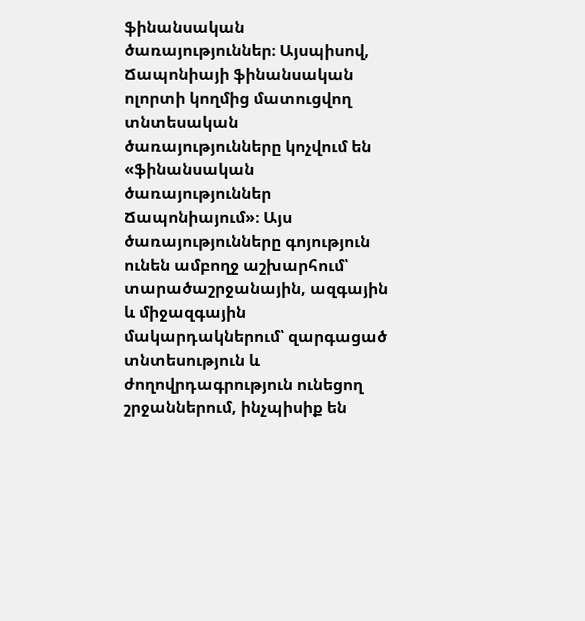ֆինանսական ծառայություններ։ Այսպիսով, Ճապոնիայի ֆինանսական ոլորտի կողմից մատուցվող տնտեսական ծառայությունները կոչվում են «ֆինանսական ծառայություններ Ճապոնիայում»։ Այս ծառայությունները գոյություն ունեն ամբողջ աշխարհում՝ տարածաշրջանային, ազգային և միջազգային մակարդակներում՝ զարգացած տնտեսություն և ժողովրդագրություն ունեցող շրջաններում, ինչպիսիք են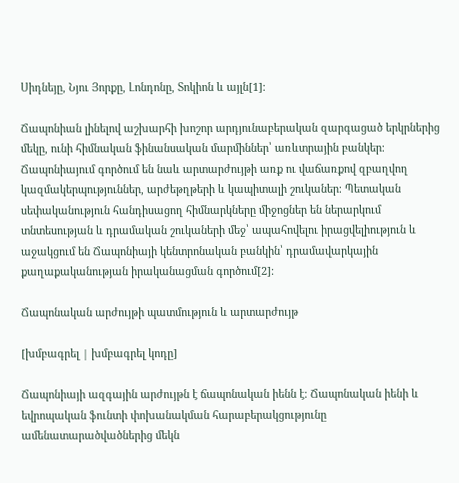Սիդնեյը, Նյու Յորքը, Լոնդոնը, Տոկիոն և այլն[1]։

Ճապոնիան լինելով աշխարհի խոշոր արդյունաբերական զարգացած երկրներից մեկը, ունի հիմնական ֆինանսական մարմիններ՝ առևտրային բանկեր։ Ճապոնիայում գործում են նաև արտարժույթի առք ու վաճառքով զբաղվող կազմակերպություններ, արժեթղթերի և կապիտալի շուկաներ։ Պետական սեփականություն հանդիսացող հիմնարկները միջոցներ են ներարկում տնտեսության և դրամական շուկաների մեջ՝ ապահովելու իրացվելիություն և աջակցում են Ճապոնիայի կենտրոնական բանկին՝ դրամավարկային քաղաքականության իրականացման գործում[2]։

Ճապոնական արժույթի պատմություն և արտարժույթ

[խմբագրել | խմբագրել կոդը]

Ճապոնիայի ազգային արժույթն է ճապոնական իենն է։ Ճապոնական իենի և եվրոպական ֆունտի փոխանակման հարաբերակցությունը ամենատարածվածներից մեկն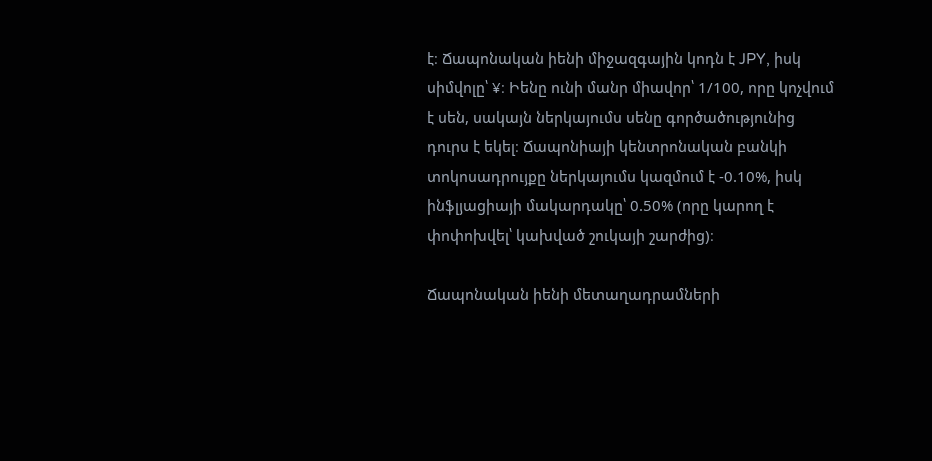է։ Ճապոնական իենի միջազգային կոդն է JPY, իսկ սիմվոլը՝ ¥։ Իենը ունի մանր միավոր՝ 1/100, որը կոչվում է սեն, սակայն ներկայումս սենը գործածությունից դուրս է եկել։ Ճապոնիայի կենտրոնական բանկի տոկոսադրույքը ներկայումս կազմում է -0.10%, իսկ ինֆլյացիայի մակարդակը՝ 0.50% (որը կարող է փոփոխվել՝ կախված շուկայի շարժից)։

Ճապոնական իենի մետաղադրամների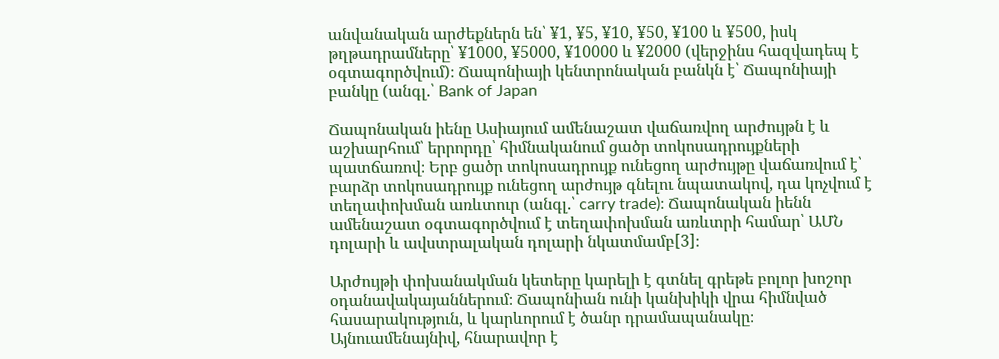անվանական արժեքներն են՝ ¥1, ¥5, ¥10, ¥50, ¥100 և ¥500, իսկ թղթադրամները՝ ¥1000, ¥5000, ¥10000 և ¥2000 (վերջինս հազվադեպ է օգտագործվում)։ Ճապոնիայի կենտրոնական բանկն է՝ Ճապոնիայի բանկը (անգլ.՝ Bank of Japan

Ճապոնական իենը Ասիայում ամենաշատ վաճառվող արժույթն է և աշխարհում՝ երրորդը՝ հիմնականում ցածր տոկոսադրույքների պատճառով։ Երբ ցածր տոկոսադրույք ունեցող արժույթը վաճառվում է՝ բարձր տոկոսադրույք ունեցող արժույթ գնելու նպատակով, դա կոչվում է տեղափոխման առևտուր (անգլ.՝ carry trade)։ Ճապոնական իենն ամենաշատ օգտագործվում է տեղափոխման առևտրի համար՝ ԱՄՆ դոլարի և ավստրալական դոլարի նկատմամբ[3]։

Արժույթի փոխանակման կետերը կարելի է գտնել գրեթե բոլոր խոշոր օդանավակայաններում։ Ճապոնիան ունի կանխիկի վրա հիմնված հասարակություն, և կարևորում է ծանր դրամապանակը։ Այնուամենայնիվ, հնարավոր է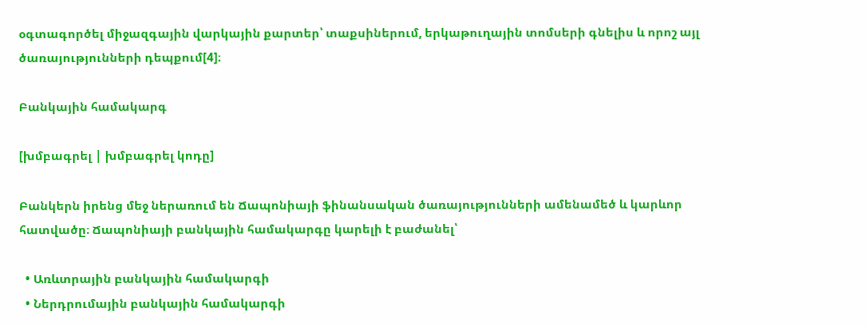օգտագործել միջազգային վարկային քարտեր՝ տաքսիներում, երկաթուղային տոմսերի գնելիս և որոշ այլ ծառայությունների դեպքում[4]։

Բանկային համակարգ

[խմբագրել | խմբագրել կոդը]

Բանկերն իրենց մեջ ներառում են Ճապոնիայի ֆինանսական ծառայությունների ամենամեծ և կարևոր հատվածը։ Ճապոնիայի բանկային համակարգը կարելի է բաժանել՝

  • Առևտրային բանկային համակարգի
  • Ներդրումային բանկային համակարգի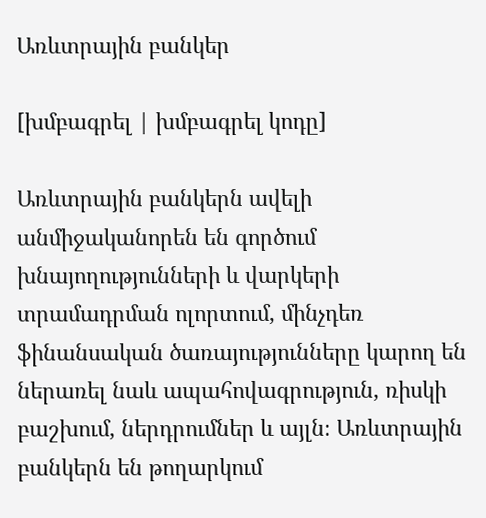Առևտրային բանկեր

[խմբագրել | խմբագրել կոդը]

Առևտրային բանկերն ավելի անմիջականորեն են գործում խնայողությունների և վարկերի տրամադրման ոլորտում, մինչդեռ ֆինանսական ծառայությունները կարող են ներառել նաև ապահովագրություն, ռիսկի բաշխում, ներդրումներ և այլն։ Առևտրային բանկերն են թողարկում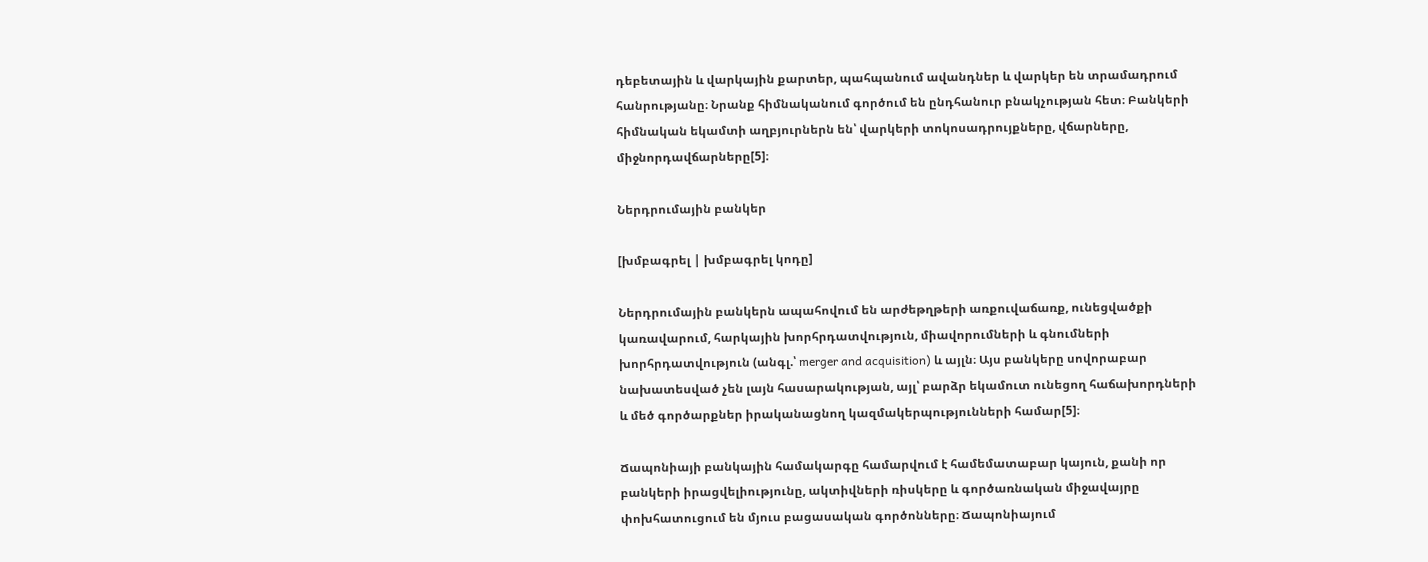դեբետային և վարկային քարտեր, պահպանում ավանդներ և վարկեր են տրամադրում հանրությանը։ Նրանք հիմնականում գործում են ընդհանուր բնակչության հետ։ Բանկերի հիմնական եկամտի աղբյուրներն են՝ վարկերի տոկոսադրույքները, վճարները, միջնորդավճարները[5]։

Ներդրումային բանկեր

[խմբագրել | խմբագրել կոդը]

Ներդրումային բանկերն ապահովում են արժեթղթերի առքուվաճառք, ունեցվածքի կառավարում, հարկային խորհրդատվություն, միավորումների և գնումների խորհրդատվություն (անգլ.՝ merger and acquisition) և այլն։ Այս բանկերը սովորաբար նախատեսված չեն լայն հասարակության, այլ՝ բարձր եկամուտ ունեցող հաճախորդների և մեծ գործարքներ իրականացնող կազմակերպությունների համար[5]։

Ճապոնիայի բանկային համակարգը համարվում է համեմատաբար կայուն, քանի որ բանկերի իրացվելիությունը, ակտիվների ռիսկերը և գործառնական միջավայրը փոխհատուցում են մյուս բացասական գործոնները։ Ճապոնիայում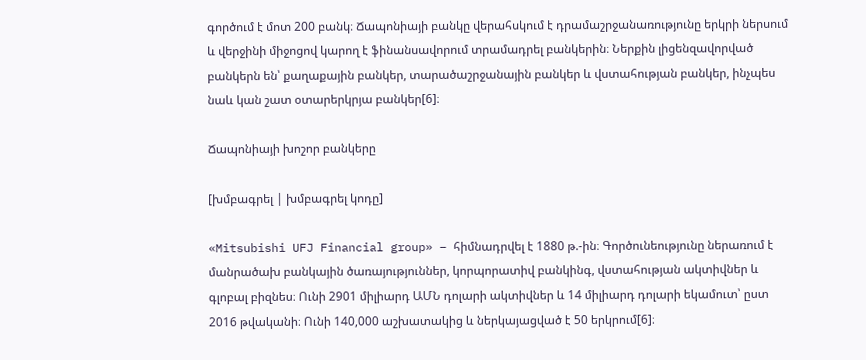գործում է մոտ 200 բանկ։ Ճապոնիայի բանկը վերահսկում է դրամաշրջանառությունը երկրի ներսում և վերջինի միջոցով կարող է ֆինանսավորում տրամադրել բանկերին։ Ներքին լիցենզավորված բանկերն են՝ քաղաքային բանկեր, տարածաշրջանային բանկեր և վստահության բանկեր, ինչպես նաև կան շատ օտարերկրյա բանկեր[6]։

Ճապոնիայի խոշոր բանկերը

[խմբագրել | խմբագրել կոդը]

«Mitsubishi UFJ Financial group» – հիմնադրվել է 1880 թ.-ին։ Գործունեությունը ներառում է մանրածախ բանկային ծառայություններ, կորպորատիվ բանկինգ, վստահության ակտիվներ և գլոբալ բիզնես։ Ունի 2901 միլիարդ ԱՄՆ դոլարի ակտիվներ և 14 միլիարդ դոլարի եկամուտ՝ ըստ 2016 թվականի։ Ունի 140,000 աշխատակից և ներկայացված է 50 երկրում[6]։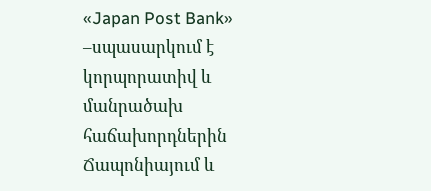«Japan Post Bank» –սպասարկում է կորպորատիվ և մանրածախ հաճախորդներին Ճապոնիայում և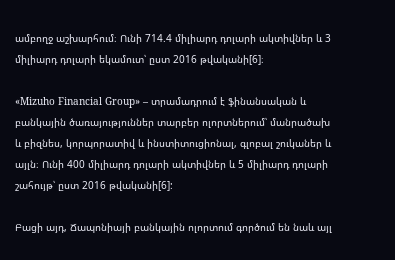ամբողջ աշխարհում։ Ունի 714.4 միլիարդ դոլարի ակտիվներ և 3 միլիարդ դոլարի եկամուտ՝ ըստ 2016 թվականի[6]։

«Mizuho Financial Group» – տրամադրում է ֆինանսական և բանկային ծառայություններ տարբեր ոլորտներում՝ մանրածախ և բիզնես, կորպորատիվ և ինստիտուցիոնալ, գլոբալ շուկաներ և այլն։ Ունի 400 միլիարդ դոլարի ակտիվներ և 5 միլիարդ դոլարի շահույթ՝ ըստ 2016 թվականի[6]:

Բացի այդ, Ճապոնիայի բանկային ոլորտում գործում են նաև այլ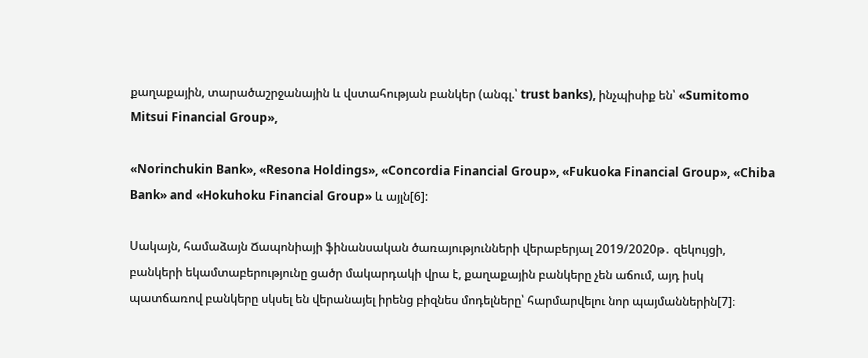քաղաքային, տարածաշրջանային և վստահության բանկեր (անգլ.՝ trust banks), ինչպիսիք են՝ «Sumitomo Mitsui Financial Group»,

«Norinchukin Bank», «Resona Holdings», «Concordia Financial Group», «Fukuoka Financial Group», «Chiba Bank» and «Hokuhoku Financial Group» և այլն[6]:

Սակայն, համաձայն Ճապոնիայի ֆինանսական ծառայությունների վերաբերյալ 2019/2020թ․ զեկույցի, բանկերի եկամտաբերությունը ցածր մակարդակի վրա է, քաղաքային բանկերը չեն աճում, այդ իսկ պատճառով բանկերը սկսել են վերանայել իրենց բիզնես մոդելները՝ հարմարվելու նոր պայմաններին[7]։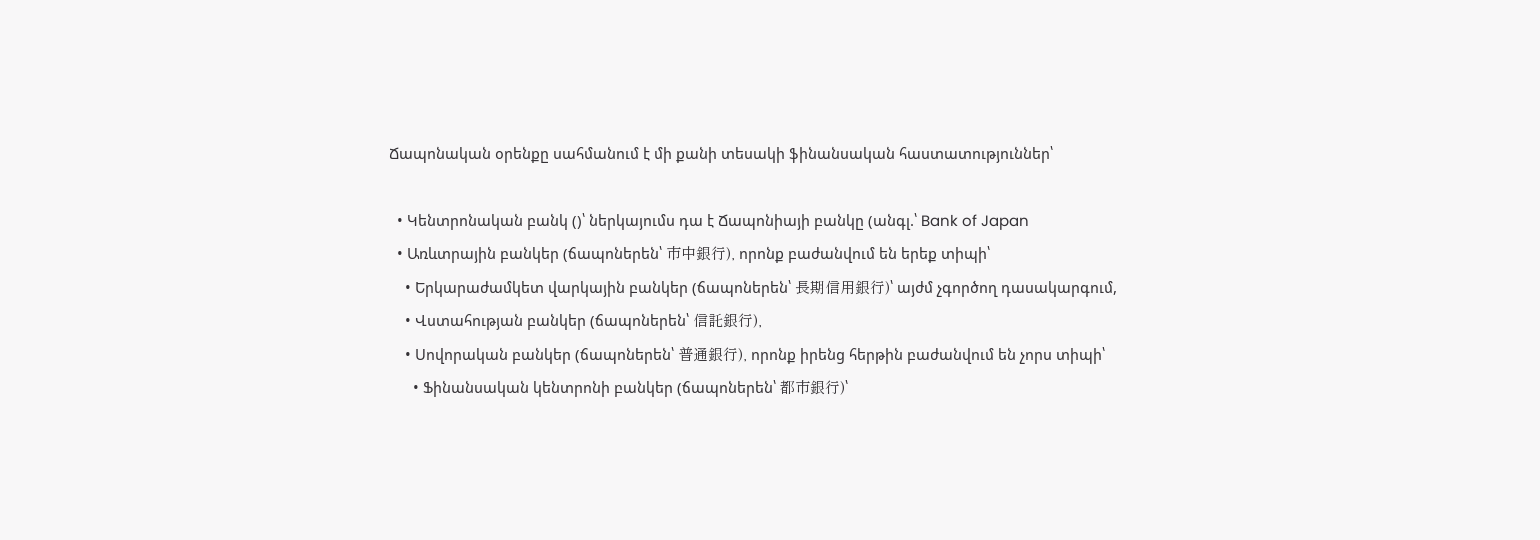Ճապոնական օրենքը սահմանում է մի քանի տեսակի ֆինանսական հաստատություններ՝

  • Կենտրոնական բանկ ()՝ ներկայումս դա է Ճապոնիայի բանկը (անգլ.՝ Bank of Japan
  • Առևտրային բանկեր (ճապոներեն՝ 市中銀行), որոնք բաժանվում են երեք տիպի՝
    • Երկարաժամկետ վարկային բանկեր (ճապոներեն՝ 長期信用銀行)՝ այժմ չգործող դասակարգում,
    • Վստահության բանկեր (ճապոներեն՝ 信託銀行),
    • Սովորական բանկեր (ճապոներեն՝ 普通銀行), որոնք իրենց հերթին բաժանվում են չորս տիպի՝
      • Ֆինանսական կենտրոնի բանկեր (ճապոներեն՝ 都市銀行)՝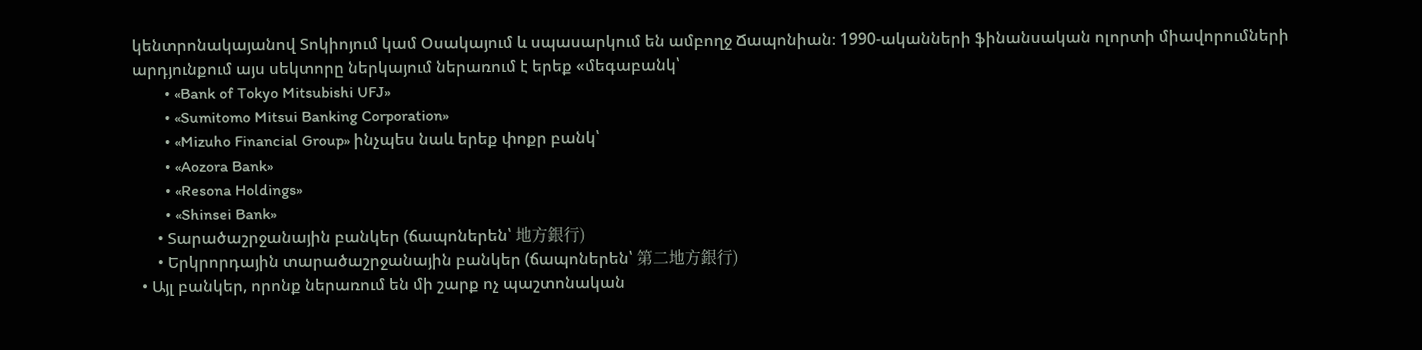կենտրոնակայանով Տոկիոյում կամ Օսակայում և սպասարկում են ամբողջ Ճապոնիան։ 1990-ականների ֆինանսական ոլորտի միավորումների արդյունքում այս սեկտորը ներկայում ներառում է երեք «մեգաբանկ՝
        • «Bank of Tokyo Mitsubishi UFJ»
        • «Sumitomo Mitsui Banking Corporation»
        • «Mizuho Financial Group» ինչպես նաև երեք փոքր բանկ՝
        • «Aozora Bank»
        • «Resona Holdings»
        • «Shinsei Bank»
      • Տարածաշրջանային բանկեր (ճապոներեն՝ 地方銀行)
      • Երկրորդային տարածաշրջանային բանկեր (ճապոներեն՝ 第二地方銀行)
  • Այլ բանկեր, որոնք ներառում են մի շարք ոչ պաշտոնական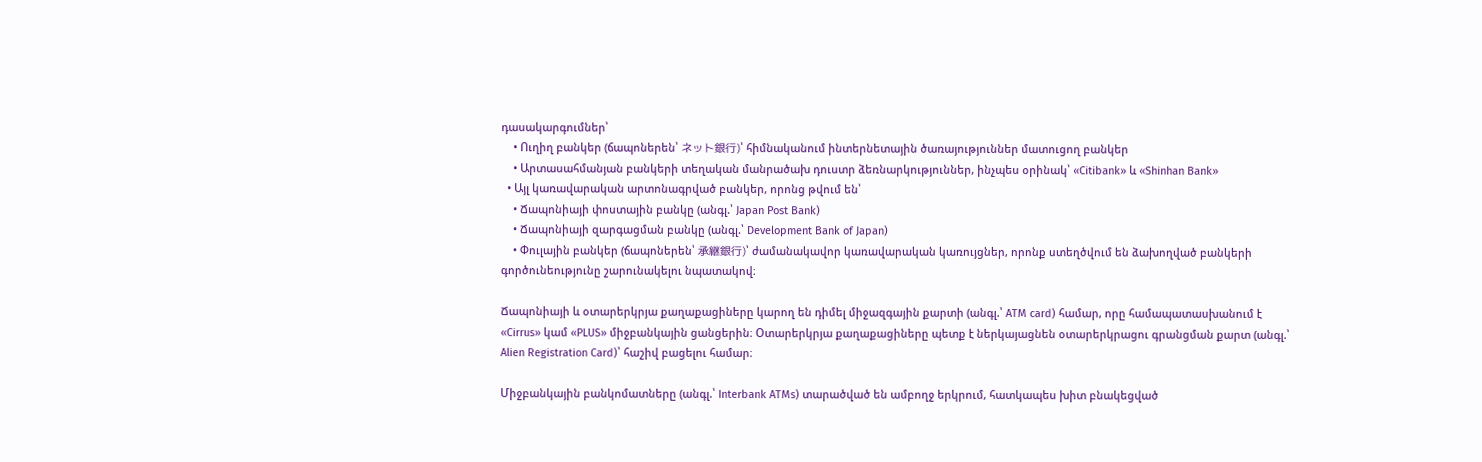դասակարգումներ՝
    • Ուղիղ բանկեր (ճապոներեն՝ ネット銀行)՝ հիմնականում ինտերնետային ծառայություններ մատուցող բանկեր
    • Արտասահմանյան բանկերի տեղական մանրածախ դուստր ձեռնարկություններ, ինչպես օրինակ՝ «Citibank» և «Shinhan Bank»
  • Այլ կառավարական արտոնագրված բանկեր, որոնց թվում են՝
    • Ճապոնիայի փոստային բանկը (անգլ.՝ Japan Post Bank)
    • Ճապոնիայի զարգացման բանկը (անգլ.՝ Development Bank of Japan)
    • Փուլային բանկեր (ճապոներեն՝ 承継銀行)՝ ժամանակավոր կառավարական կառույցներ, որոնք ստեղծվում են ձախողված բանկերի գործունեությունը շարունակելու նպատակով։

Ճապոնիայի և օտարերկրյա քաղաքացիները կարող են դիմել միջազգային քարտի (անգլ.՝ ATM card) համար, որը համապատասխանում է «Cirrus» կամ «PLUS» միջբանկային ցանցերին։ Օտարերկրյա քաղաքացիները պետք է ներկայացնեն օտարերկրացու գրանցման քարտ (անգլ.՝ Alien Registration Card)՝ հաշիվ բացելու համար։

Միջբանկային բանկոմատները (անգլ.՝ Interbank ATMs) տարածված են ամբողջ երկրում, հատկապես խիտ բնակեցված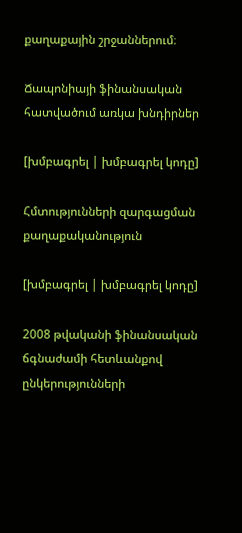քաղաքային շրջաններում։

Ճապոնիայի ֆինանսական հատվածում առկա խնդիրներ

[խմբագրել | խմբագրել կոդը]

Հմտությունների զարգացման քաղաքականություն

[խմբագրել | խմբագրել կոդը]

2008 թվականի ֆինանսական ճգնաժամի հետևանքով ընկերությունների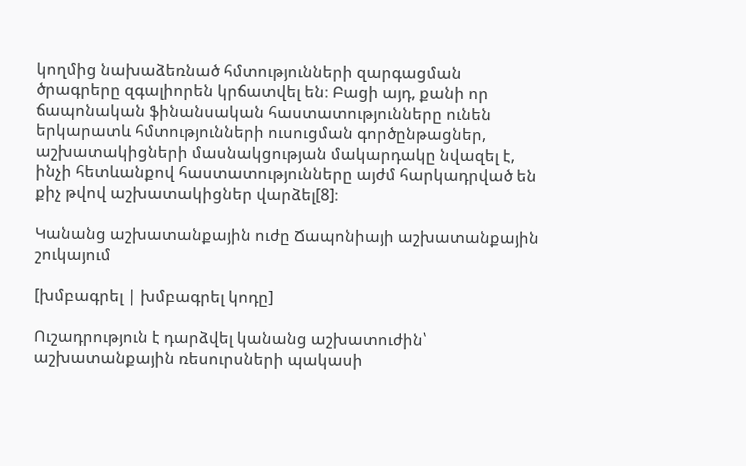կողմից նախաձեռնած հմտությունների զարգացման ծրագրերը զգալիորեն կրճատվել են։ Բացի այդ, քանի որ ճապոնական ֆինանսական հաստատությունները ունեն երկարատև հմտությունների ուսուցման գործընթացներ, աշխատակիցների մասնակցության մակարդակը նվազել է, ինչի հետևանքով հաստատությունները այժմ հարկադրված են քիչ թվով աշխատակիցներ վարձել[8]։

Կանանց աշխատանքային ուժը Ճապոնիայի աշխատանքային շուկայում

[խմբագրել | խմբագրել կոդը]

Ուշադրություն է դարձվել կանանց աշխատուժին՝ աշխատանքային ռեսուրսների պակասի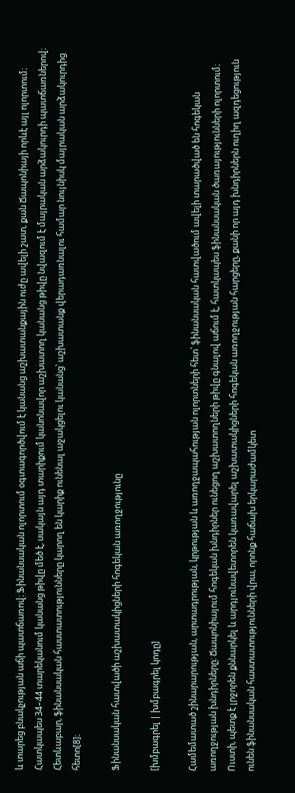և տարեց բնակչության աճի պատճառով։ Ֆինանսական ոլորտում օգտագործվում է կանանց աշխատանքային ուժը ավելի շատ, քան Ճապոնիայի որևէ այլ ոլորտում։ Հատկապես 34–44 տարեկանում կանանց թիվը մեծ է, սակայն այդ տարիքում կանոնավոր աշխատող կանանց թիվը նվազում է մայրական արձակուրդի պատճառներով։ Հետևաբար, ֆինանսական հաստատությունները կարող են կարիք ունենալ աջակցելու կանանց՝ աշխատանք վերադառնալու համար նույնիսկ մայրական արձակուրդից հետո[8]։

Ֆինանսական հատվածի աշխատակիցների հոգեկան առողջությունը

[խմբագրել | խմբագրել կոդը]

Համեմատած շինարարության, արտադրության, կրթության և առողջապահության ոլորտների հետ՝ ֆինանսական հատվածում ավելի տարածված են հոգեկան առողջության խնդիրները։ Ճապոնիայում հոգեկան խնդիրներ ունեցող աշխատողների թիվը գնալով աճում է, հատկապես ֆինանսական ծառայությունների ոլորտում։ Ուստի, պետք է լրջորեն քննարկել և արդյունավետորեն կառավարել աշխատակիցների հոգեկան առողջության հարցերը, քանի որ այդ խնդիրներն ուղիղ ազդեցություն ունեն ֆինանսական հաստատությունների վրա, որոնք հաճախ երկարաժամկետ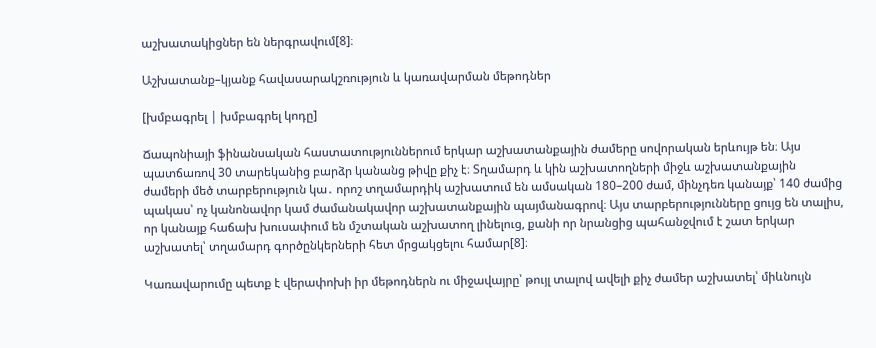աշխատակիցներ են ներգրավում[8]։

Աշխատանք–կյանք հավասարակշռություն և կառավարման մեթոդներ

[խմբագրել | խմբագրել կոդը]

Ճապոնիայի ֆինանսական հաստատություններում երկար աշխատանքային ժամերը սովորական երևույթ են։ Այս պատճառով 30 տարեկանից բարձր կանանց թիվը քիչ է։ Տղամարդ և կին աշխատողների միջև աշխատանքային ժամերի մեծ տարբերություն կա․ որոշ տղամարդիկ աշխատում են ամսական 180–200 ժամ, մինչդեռ կանայք՝ 140 ժամից պակաս՝ ոչ կանոնավոր կամ ժամանակավոր աշխատանքային պայմանագրով։ Այս տարբերությունները ցույց են տալիս, որ կանայք հաճախ խուսափում են մշտական աշխատող լինելուց, քանի որ նրանցից պահանջվում է շատ երկար աշխատել՝ տղամարդ գործընկերների հետ մրցակցելու համար[8]։

Կառավարումը պետք է վերափոխի իր մեթոդներն ու միջավայրը՝ թույլ տալով ավելի քիչ ժամեր աշխատել՝ միևնույն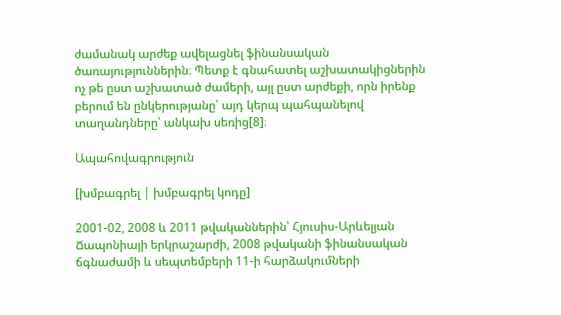ժամանակ արժեք ավելացնել ֆինանսական ծառայություններին։ Պետք է գնահատել աշխատակիցներին ոչ թե ըստ աշխատած ժամերի, այլ ըստ արժեքի, որն իրենք բերում են ընկերությանը՝ այդ կերպ պահպանելով տաղանդները՝ անկախ սեռից[8]։

Ապահովագրություն

[խմբագրել | խմբագրել կոդը]

2001-02, 2008 և 2011 թվականներին՝ Հյուսիս-Արևելյան Ճապոնիայի երկրաշարժի, 2008 թվականի ֆինանսական ճգնաժամի և սեպտեմբերի 11-ի հարձակումների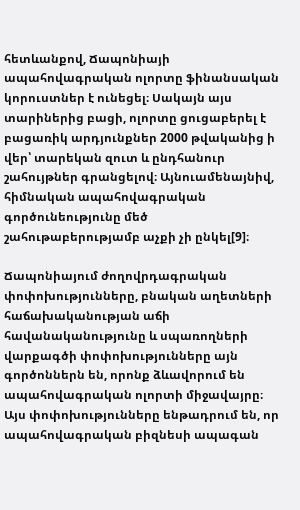հետևանքով, Ճապոնիայի ապահովագրական ոլորտը ֆինանսական կորուստներ է ունեցել։ Սակայն այս տարիներից բացի, ոլորտը ցուցաբերել է բացառիկ արդյունքներ 2000 թվականից ի վեր՝ տարեկան զուտ և ընդհանուր շահույթներ գրանցելով։ Այնուամենայնիվ, հիմնական ապահովագրական գործունեությունը մեծ շահութաբերությամբ աչքի չի ընկել[9]։

Ճապոնիայում ժողովրդագրական փոփոխությունները, բնական աղետների հաճախականության աճի հավանականությունը և սպառողների վարքագծի փոփոխությունները այն գործոններն են, որոնք ձևավորում են ապահովագրական ոլորտի միջավայրը։ Այս փոփոխությունները ենթադրում են, որ ապահովագրական բիզնեսի ապագան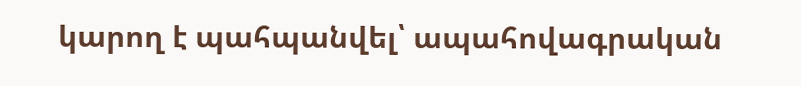կարող է պահպանվել՝ ապահովագրական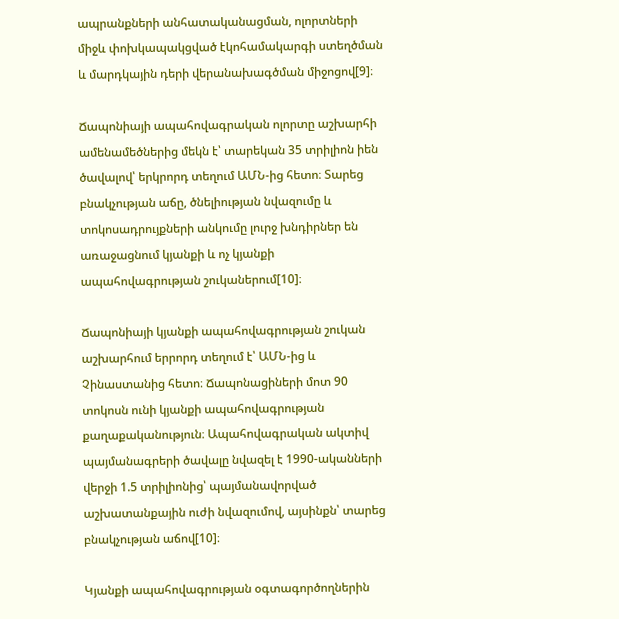ապրանքների անհատականացման, ոլորտների միջև փոխկապակցված էկոհամակարգի ստեղծման և մարդկային դերի վերանախագծման միջոցով[9]։

Ճապոնիայի ապահովագրական ոլորտը աշխարհի ամենամեծներից մեկն է՝ տարեկան 35 տրիլիոն իեն ծավալով՝ երկրորդ տեղում ԱՄՆ-ից հետո։ Տարեց բնակչության աճը, ծնելիության նվազումը և տոկոսադրույքների անկումը լուրջ խնդիրներ են առաջացնում կյանքի և ոչ կյանքի ապահովագրության շուկաներում[10]։

Ճապոնիայի կյանքի ապահովագրության շուկան աշխարհում երրորդ տեղում է՝ ԱՄՆ-ից և Չինաստանից հետո։ Ճապոնացիների մոտ 90 տոկոսն ունի կյանքի ապահովագրության քաղաքականություն։ Ապահովագրական ակտիվ պայմանագրերի ծավալը նվազել է 1990-ականների վերջի 1.5 տրիլիոնից՝ պայմանավորված աշխատանքային ուժի նվազումով, այսինքն՝ տարեց բնակչության աճով[10]։

Կյանքի ապահովագրության օգտագործողներին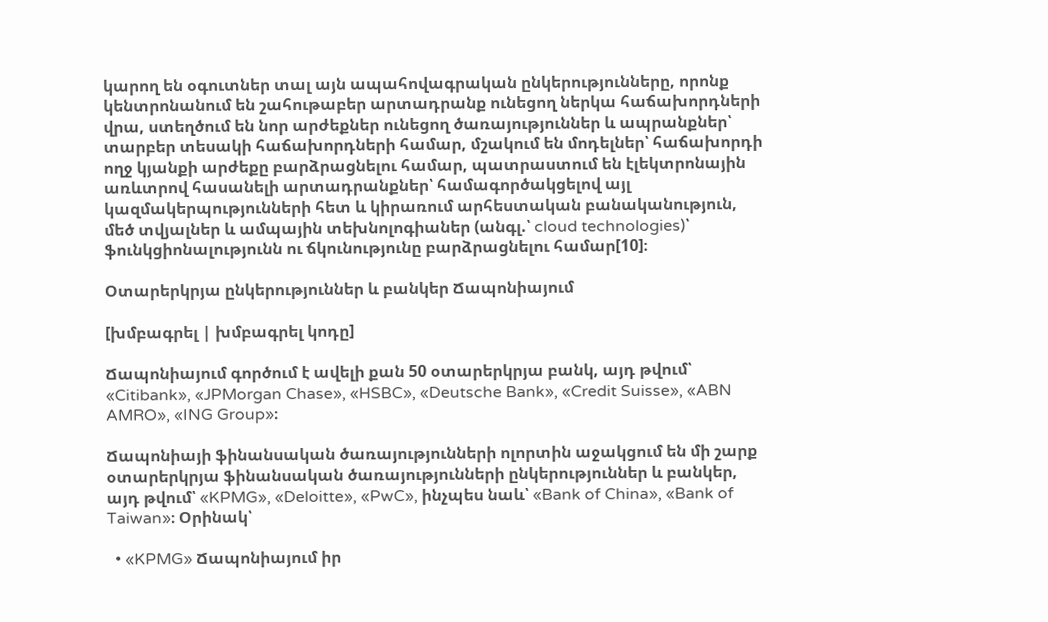կարող են օգուտներ տալ այն ապահովագրական ընկերությունները, որոնք կենտրոնանում են շահութաբեր արտադրանք ունեցող ներկա հաճախորդների վրա, ստեղծում են նոր արժեքներ ունեցող ծառայություններ և ապրանքներ՝ տարբեր տեսակի հաճախորդների համար, մշակում են մոդելներ՝ հաճախորդի ողջ կյանքի արժեքը բարձրացնելու համար, պատրաստում են էլեկտրոնային առևտրով հասանելի արտադրանքներ՝ համագործակցելով այլ կազմակերպությունների հետ և կիրառում արհեստական բանականություն, մեծ տվյալներ և ամպային տեխնոլոգիաներ (անգլ.՝ cloud technologies)՝ ֆունկցիոնալությունն ու ճկունությունը բարձրացնելու համար[10]։

Օտարերկրյա ընկերություններ և բանկեր Ճապոնիայում

[խմբագրել | խմբագրել կոդը]

Ճապոնիայում գործում է ավելի քան 50 օտարերկրյա բանկ, այդ թվում՝ «Citibank», «JPMorgan Chase», «HSBC», «Deutsche Bank», «Credit Suisse», «ABN AMRO», «ING Group»։

Ճապոնիայի ֆինանսական ծառայությունների ոլորտին աջակցում են մի շարք օտարերկրյա ֆինանսական ծառայությունների ընկերություններ և բանկեր, այդ թվում՝ «KPMG», «Deloitte», «PwC», ինչպես նաև՝ «Bank of China», «Bank of Taiwan»։ Օրինակ՝

  • «KPMG» Ճապոնիայում իր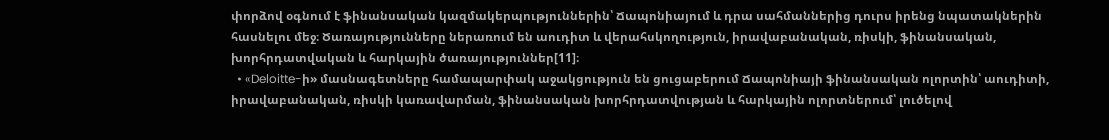փորձով օգնում է ֆինանսական կազմակերպություններին՝ Ճապոնիայում և դրա սահմաններից դուրս իրենց նպատակներին հասնելու մեջ։ Ծառայությունները ներառում են աուդիտ և վերահսկողություն, իրավաբանական, ռիսկի, ֆինանսական, խորհրդատվական և հարկային ծառայություններ[11]։
  • «Deloitte-ի» մասնագետները համապարփակ աջակցություն են ցուցաբերում Ճապոնիայի ֆինանսական ոլորտին՝ աուդիտի, իրավաբանական, ռիսկի կառավարման, ֆինանսական խորհրդատվության և հարկային ոլորտներում՝ լուծելով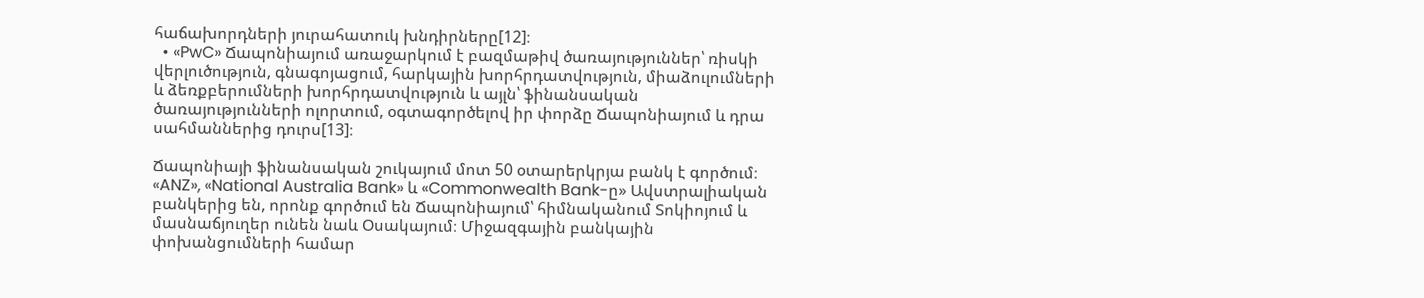հաճախորդների յուրահատուկ խնդիրները[12]։
  • «PwC» Ճապոնիայում առաջարկում է բազմաթիվ ծառայություններ՝ ռիսկի վերլուծություն, գնագոյացում, հարկային խորհրդատվություն, միաձուլումների և ձեռքբերումների խորհրդատվություն և այլն՝ ֆինանսական ծառայությունների ոլորտում, օգտագործելով իր փորձը Ճապոնիայում և դրա սահմաններից դուրս[13]։

Ճապոնիայի ֆինանսական շուկայում մոտ 50 օտարերկրյա բանկ է գործում։ «ANZ», «National Australia Bank» և «Commonwealth Bank-ը» Ավստրալիական բանկերից են, որոնք գործում են Ճապոնիայում՝ հիմնականում Տոկիոյում և մասնաճյուղեր ունեն նաև Օսակայում։ Միջազգային բանկային փոխանցումների համար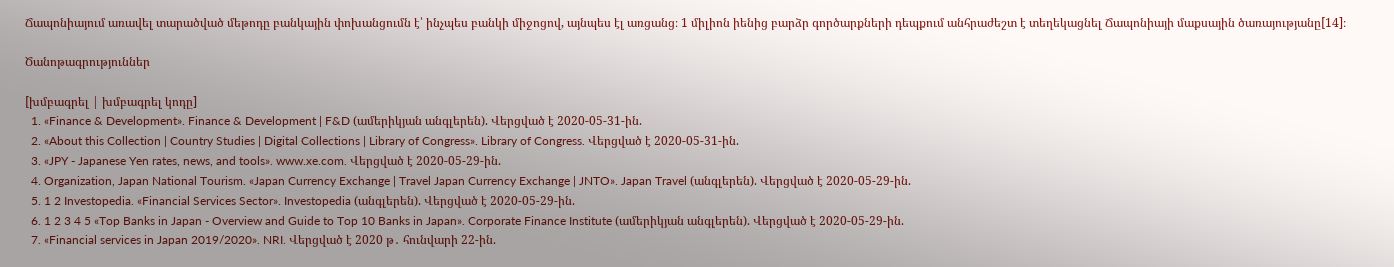Ճապոնիայում առավել տարածված մեթոդը բանկային փոխանցումն է՝ ինչպես բանկի միջոցով, այնպես էլ առցանց։ 1 միլիոն իենից բարձր գործարքների դեպքում անհրաժեշտ է տեղեկացնել Ճապոնիայի մաքսային ծառայությանը[14]։

Ծանոթագրություններ

[խմբագրել | խմբագրել կոդը]
  1. «Finance & Development». Finance & Development | F&D (ամերիկյան անգլերեն). Վերցված է 2020-05-31-ին.
  2. «About this Collection | Country Studies | Digital Collections | Library of Congress». Library of Congress. Վերցված է 2020-05-31-ին.
  3. «JPY - Japanese Yen rates, news, and tools». www.xe.com. Վերցված է 2020-05-29-ին.
  4. Organization, Japan National Tourism. «Japan Currency Exchange | Travel Japan Currency Exchange | JNTO». Japan Travel (անգլերեն). Վերցված է 2020-05-29-ին.
  5. 1 2 Investopedia. «Financial Services Sector». Investopedia (անգլերեն). Վերցված է 2020-05-29-ին.
  6. 1 2 3 4 5 «Top Banks in Japan - Overview and Guide to Top 10 Banks in Japan». Corporate Finance Institute (ամերիկյան անգլերեն). Վերցված է 2020-05-29-ին.
  7. «Financial services in Japan 2019/2020». NRI. Վերցված է 2020 թ․ հունվարի 22-ին.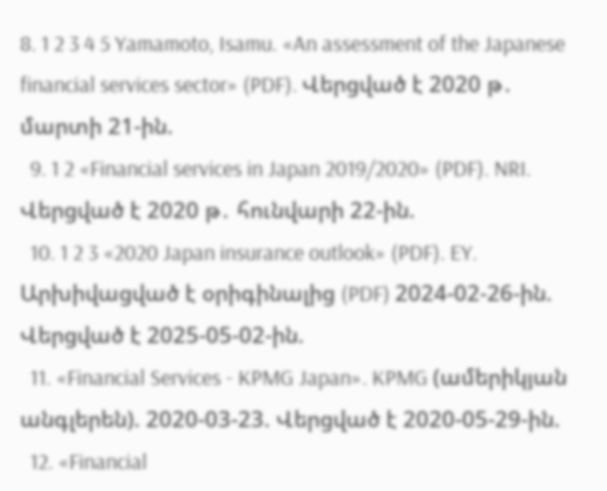8. 1 2 3 4 5 Yamamoto, Isamu. «An assessment of the Japanese financial services sector» (PDF). Վերցված է 2020 թ․ մարտի 21-ին.
  9. 1 2 «Financial services in Japan 2019/2020» (PDF). NRI. Վերցված է 2020 թ․ հունվարի 22-ին.
  10. 1 2 3 «2020 Japan insurance outlook» (PDF). EY. Արխիվացված է օրիգինալից (PDF) 2024-02-26-ին. Վերցված է 2025-05-02-ին.
  11. «Financial Services - KPMG Japan». KPMG (ամերիկյան անգլերեն). 2020-03-23. Վերցված է 2020-05-29-ին.
  12. «Financial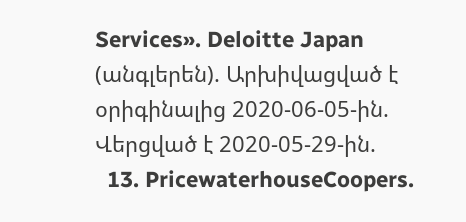Services». Deloitte Japan (անգլերեն). Արխիվացված է օրիգինալից 2020-06-05-ին. Վերցված է 2020-05-29-ին.
  13. PricewaterhouseCoopers.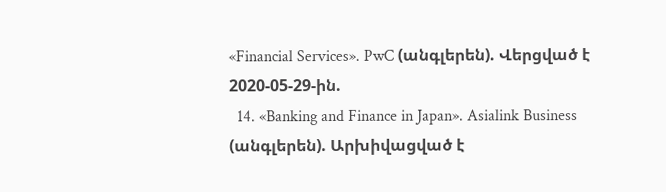«Financial Services». PwC (անգլերեն). Վերցված է 2020-05-29-ին.
  14. «Banking and Finance in Japan». Asialink Business (անգլերեն). Արխիվացված է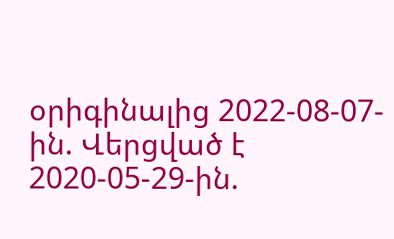օրիգինալից 2022-08-07-ին. Վերցված է 2020-05-29-ին.